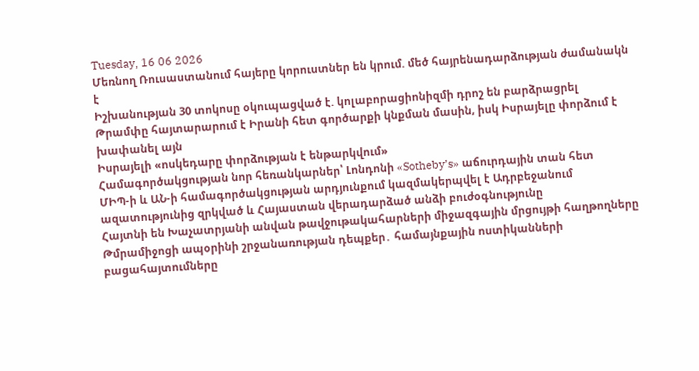Tuesday, 16 06 2026
Մեռնող Ռուսաստանում հայերը կորուստներ են կրում. մեծ հայրենադարձության ժամանակն է
Իշխանության 30 տոկոսը օկուպացված է. կոլաբորացիոնիզմի դրոշ են բարձրացրել
Թրամփը հայտարարում է Իրանի հետ գործարքի կնքման մասին, իսկ Իսրայելը փորձում է խափանել այն
Իսրայելի «ոսկեդարը փորձության է ենթարկվում»
Համագործակցության նոր հեռանկարներ՝ Լոնդոնի «Sotheby’s» աճուրդային տան հետ
ՄԻՊ-ի և ԱՆ-ի համագործակցության արդյունքում կազմակերպվել է Ադրբեջանում ազատությունից զրկված և Հայաստան վերադարձած անձի բուժօգնությունը
Հայտնի են Խաչատրյանի անվան թավջութակահարների միջազգային մրցույթի հաղթողները
Թմրամիջոցի ապօրինի շրջանառության դեպքեր․ համայնքային ոստիկանների բացահայտումները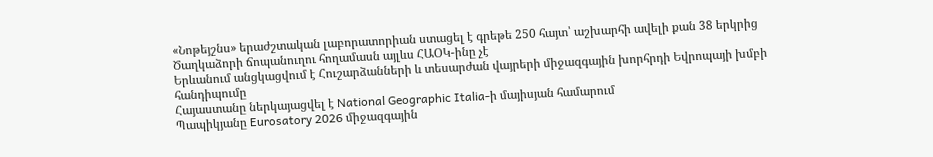«Նոթեյշնս» երաժշտական լաբորատորիան ստացել է գրեթե 250 հայտ՝ աշխարհի ավելի քան 38 երկրից
Ծաղկաձորի ճոպանուղու հողամասն այլևս ՀԱՕԿ-ինը չէ
Երևանում անցկացվում է Հուշարձանների և տեսարժան վայրերի միջազգային խորհրդի Եվրոպայի խմբի հանդիպումը
Հայաստանը ներկայացվել է National Geographic Italia-ի մայիսյան համարում
Պապիկյանը Eurosatory 2026 միջազգային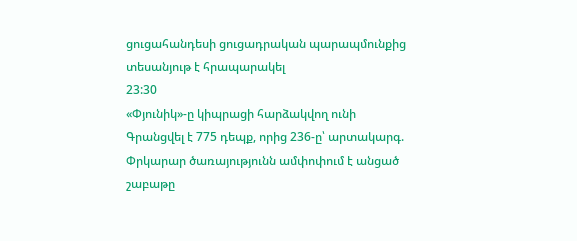ցուցահանդեսի ցուցադրական պարապմունքից տեսանյութ է հրապարակել
23:30
«Փյունիկ»-ը կիպրացի հարձակվող ունի
Գրանցվել է 775 դեպք, որից 236-ը՝ արտակարգ. Փրկարար ծառայությունն ամփոփում է անցած շաբաթը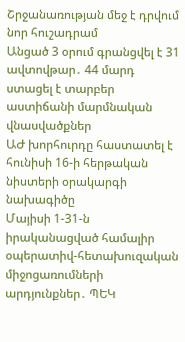Շրջանառության մեջ է դրվում նոր հուշադրամ
Անցած 3 օրում գրանցվել է 31 ավտովթար․ 44 մարդ ստացել է տարբեր աստիճանի մարմնական վնասվածքներ
ԱԺ խորհուրդը հաստատել է հունիսի 16-ի հերթական նիստերի օրակարգի նախագիծը
Մայիսի 1-31-ն իրականացված համալիր օպերատիվ-հետախուզական միջոցառումների արդյունքներ․ ՊԵԿ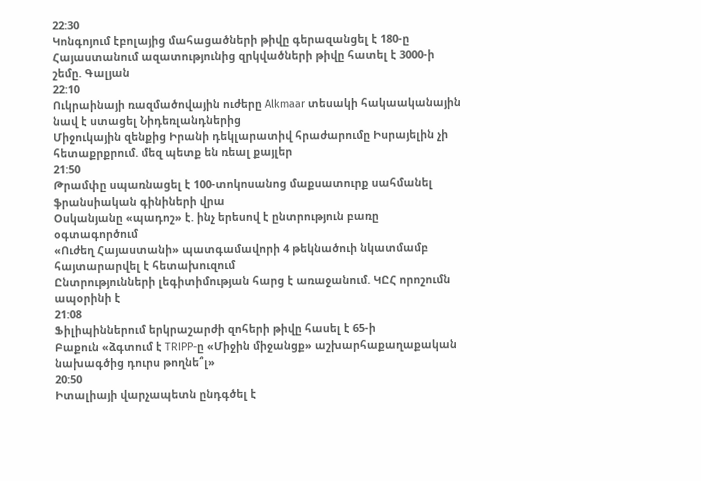22:30
Կոնգոյում էբոլայից մահացածների թիվը գերազանցել է 180-ը
Հայաստանում ազատությունից զրկվածների թիվը հատել է 3000-ի շեմը. Գալյան
22:10
Ուկրաինայի ռազմածովային ուժերը Alkmaar տեսակի հակաականային նավ է ստացել Նիդեռլանդներից
Միջուկային զենքից Իրանի դեկլարատիվ հրաժարումը Իսրայելին չի հետաքրքրում. մեզ պետք են ռեալ քայլեր
21:50
Թրամփը սպառնացել է 100-տոկոսանոց մաքսատուրք սահմանել ֆրանսիական գինիների վրա
Օսկանյանը «պադոշ» է. ինչ երեսով է ընտրություն բառը օգտագործում
«Ուժեղ Հայաստանի» պատգամավորի 4 թեկնածուի նկատմամբ հայտարարվել է հետախուզում
Ընտրությունների լեգիտիմության հարց է առաջանում. ԿԸՀ որոշումն ապօրինի է
21:08
Ֆիլիպիններում երկրաշարժի զոհերի թիվը հասել է 65-ի
Բաքուն «ձգտում է TRIPP-ը «Միջին միջանցք» աշխարհաքաղաքական նախագծից դուրս թողնե՞լ»
20:50
Իտալիայի վարչապետն ընդգծել է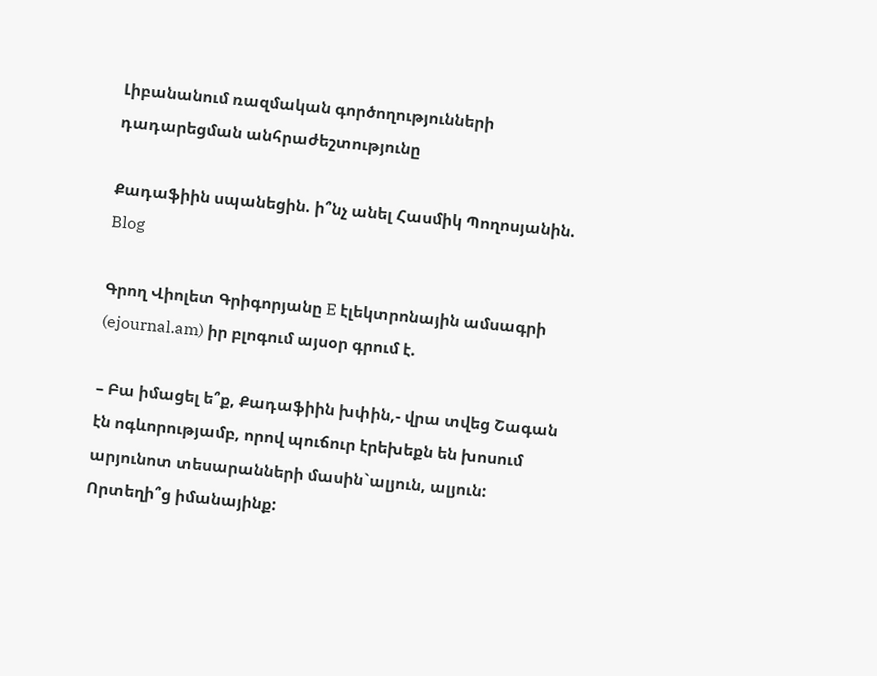Լիբանանում ռազմական գործողությունների դադարեցման անհրաժեշտությունը

Քադաֆիին սպանեցին. ի՞նչ անել Հասմիկ Պողոսյանին. Blog

Գրող Վիոլետ Գրիգորյանը E էլեկտրոնային ամսագրի (ejournal.am) իր բլոգում այսօր գրում է.

– Բա իմացել ե՞ք, Քադաֆիին խփին,- վրա տվեց Շագան էն ոգևորությամբ, որով պուճուր էրեխեքն են խոսում արյունոտ տեսարանների մասին`ալյուն, ալյուն:
Որտեղի՞ց իմանայինք: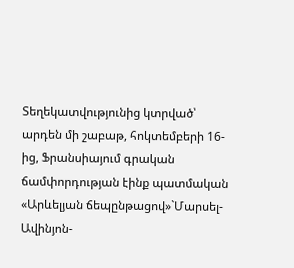Տեղեկատվությունից կտրված՝ արդեն մի շաբաթ, հոկտեմբերի 16-ից, Ֆրանսիայում գրական ճամփորդության էինք պատմական «Արևելյան ճեպընթացով»`Մարսել-Ավինյոն-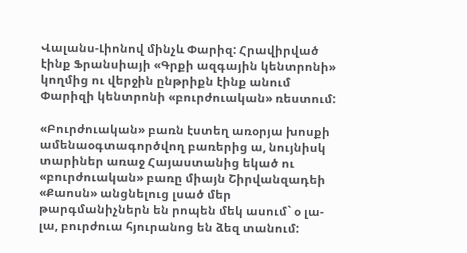Վալանս-Լիոնով մինչև Փարիզ: Հրավիրված էինք Ֆրանսիայի «Գրքի ազգային կենտրոնի» կողմից ու վերջին ընթրիքն էինք անում Փարիզի կենտրոնի «բուրժուական» ռեստում:

«Բուրժուական» բառն էստեղ առօրյա խոսքի ամենաօգտագործվող բառերից ա, նույնիսկ տարիներ առաջ Հայաստանից եկած ու «բուրժուական» բառը միայն Շիրվանզադեի «Քաոսն» անցնելուց լսած մեր թարգմանիչներն են րոպեն մեկ ասում` օ լա-լա, բուրժուա հյուրանոց են ձեզ տանում: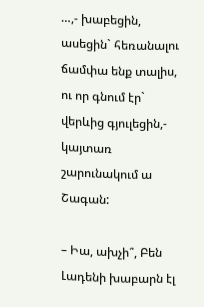…,- խաբեցին, ասեցին` հեռանալու ճամփա ենք տալիս, ու որ գնում էր` վերևից գյուլեցին,- կայտառ շարունակում ա Շագան:

– Իա, ախչի՞, Բեն Լադենի խաբարն էլ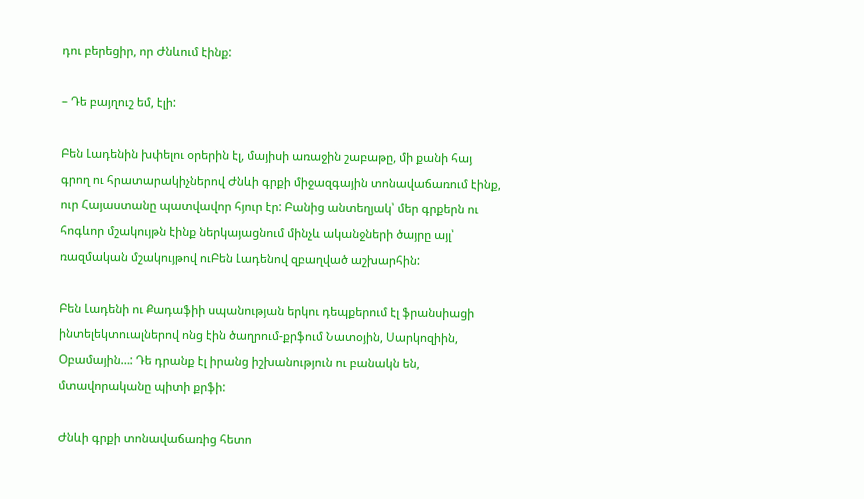դու բերեցիր, որ Ժնևում էինք:

– Դե բայղուշ եմ, էլի:

Բեն Լադենին խփելու օրերին էլ, մայիսի առաջին շաբաթը, մի քանի հայ գրող ու հրատարակիչներով Ժնևի գրքի միջազգային տոնավաճառում էինք, ուր Հայաստանը պատվավոր հյուր էր: Բանից անտեղյակ՝ մեր գրքերն ու հոգևոր մշակույթն էինք ներկայացնում մինչև ականջների ծայրը այլ՝ ռազմական մշակույթով ուԲեն Լադենով զբաղված աշխարհին:

Բեն Լադենի ու Քադաֆիի սպանության երկու դեպքերում էլ ֆրանսիացի ինտելեկտուալներով ոնց էին ծաղրում-քրֆում Նատօյին, Սարկոզիին, Օբամային…: Դե դրանք էլ իրանց իշխանություն ու բանակն են, մտավորականը պիտի քրֆի:

Ժնևի գրքի տոնավաճառից հետո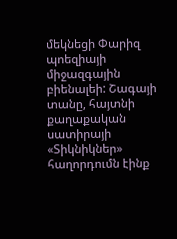մեկնեցի Փարիզ պոեզիայի միջազգային բիենալեի: Շագայի տանը, հայտնի քաղաքական սատիրայի «Տիկնիկներ» հաղորդումն էինք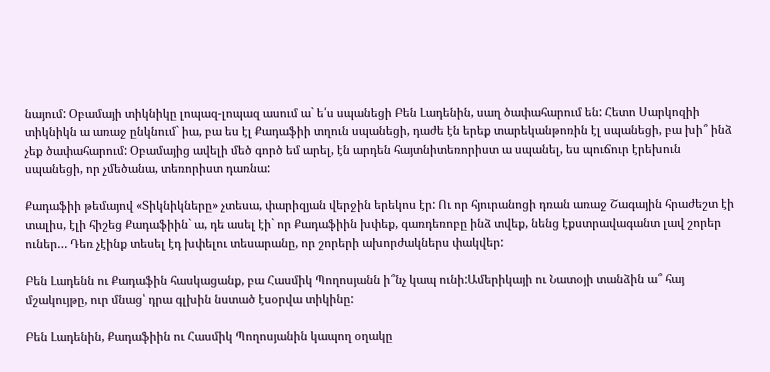նայում: Օբամայի տիկնիկը լոպազ-լոպազ ասում ա` ե՛ս սպանեցի Բեն Լադենին, սաղ ծափահարում են: Հետո Սարկոզիի տիկնիկն ա առաջ ընկնում` իա, բա ես էլ Քադաֆիի տղուն սպանեցի, դաժե էն երեք տարեկանթոռին էլ սպանեցի, բա խի՞ ինձ չեք ծափահարում: Օբամայից ավելի մեծ գործ եմ արել, էն արդեն հայտնիտեռորիստ ա սպանել, ես պուճուր էրեխուն սպանեցի, որ չմեծանա, տեռորիստ դառնա:

Քադաֆիի թեմայով «Տիկնիկները» չտեսա, փարիզյան վերջին երեկոս էր: Ու որ հյուրանոցի դռան առաջ Շագային հրաժեշտ էի տալիս, էլի հիշեց Քադաֆիին` ա, դե ասել էի` որ Քադաֆիին խփեք, գառդեռոբը ինձ տվեք, նենց էքստրավագանտ լավ շորեր ուներ… Դեռ չէինք տեսել էդ խփելու տեսարանը, որ շորերի ախորժակներս փակվեր:

Բեն Լադենն ու Քադաֆին հասկացանք, բա Հասմիկ Պողոսյանն ի՞նչ կապ ունի:Ամերիկայի ու Նատօյի տանձին ա՞ հայ մշակույթը, ուր մնաց՝ դրա գլխին նստած էսօրվա տիկինը:

Բեն Լադենին, Քադաֆիին ու Հասմիկ Պողոսյանին կապող օղակը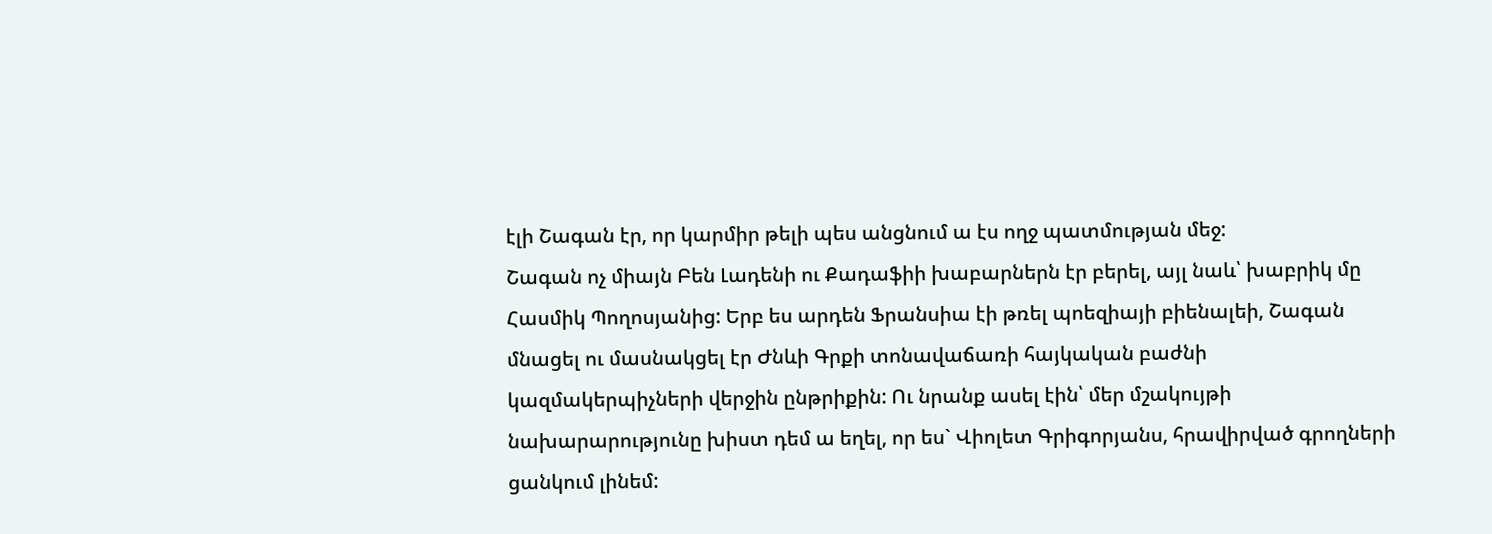էլի Շագան էր, որ կարմիր թելի պես անցնում ա էս ողջ պատմության մեջ:
Շագան ոչ միայն Բեն Լադենի ու Քադաֆիի խաբարներն էր բերել, այլ նաև՝ խաբրիկ մը Հասմիկ Պողոսյանից: Երբ ես արդեն Ֆրանսիա էի թռել պոեզիայի բիենալեի, Շագան մնացել ու մասնակցել էր Ժնևի Գրքի տոնավաճառի հայկական բաժնի կազմակերպիչների վերջին ընթրիքին: Ու նրանք ասել էին՝ մեր մշակույթի նախարարությունը խիստ դեմ ա եղել, որ ես` Վիոլետ Գրիգորյանս, հրավիրված գրողների ցանկում լինեմ: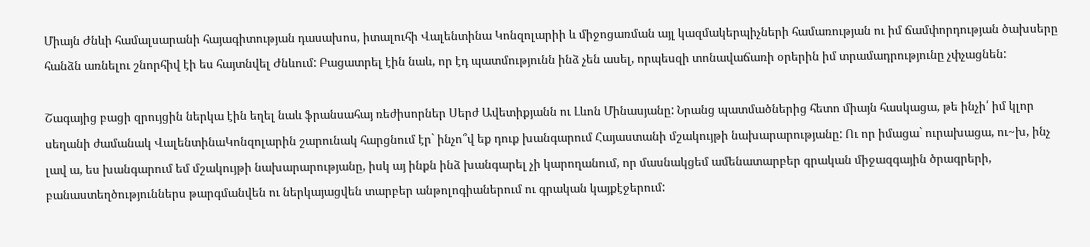Միայն Ժնևի համալսարանի հայագիտության դասախոս, իտալուհի Վալենտինա Կոնզոլարիի և միջոցառման այլ կազմակերպիչների համառության ու իմ ճամփորդության ծախսերը հանձն առնելու շնորհիվ էի ես հայտնվել Ժնևում: Բացատրել էին նաև, որ էդ պատմությունն ինձ չեն ասել, որպեսզի տոնավաճառի օրերին իմ տրամադրությունը չփչացնեն:

Շագայից բացի զրույցին ներկա էին եղել նաև ֆրանսահայ ռեժիսորներ Սերժ Ավետիքյանն ու Լևոն Մինասյանը: Նրանց պատմածներից հետո միայն հասկացա, թե ինչի՛ իմ կլոր սեղանի ժամանակ ՎալենտինաԿոնզոլարին շարունակ հարցնում էր` ինչո՞վ եք դուք խանգարում Հայաստանի մշակույթի նախարարությանը: Ու որ իմացա` ուրախացա, ու~խ, ինչ լավ ա, ես խանգարում եմ մշակույթի նախարարությանը, իսկ այ ինքն ինձ խանգարել չի կարողանում, որ մասնակցեմ ամենատարբեր գրական միջազգային ծրագրերի, բանաստեղծություններս թարգմանվեն ու ներկայացվեն տարբեր անթոլոգիաներում ու գրական կայքէջերում: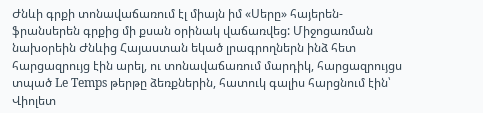Ժնևի գրքի տոնավաճառում էլ միայն իմ «Սերը» հայերեն-ֆրանսերեն գրքից մի քսան օրինակ վաճառվեց: Միջոցառման նախօրեին Ժնևից Հայաստան եկած լրագրողներն ինձ հետ հարցազրույց էին արել, ու տոնավաճառում մարդիկ, հարցազրույցս տպած Le Temps թերթը ձեռքներին, հատուկ գալիս հարցնում էին՝ Վիոլետ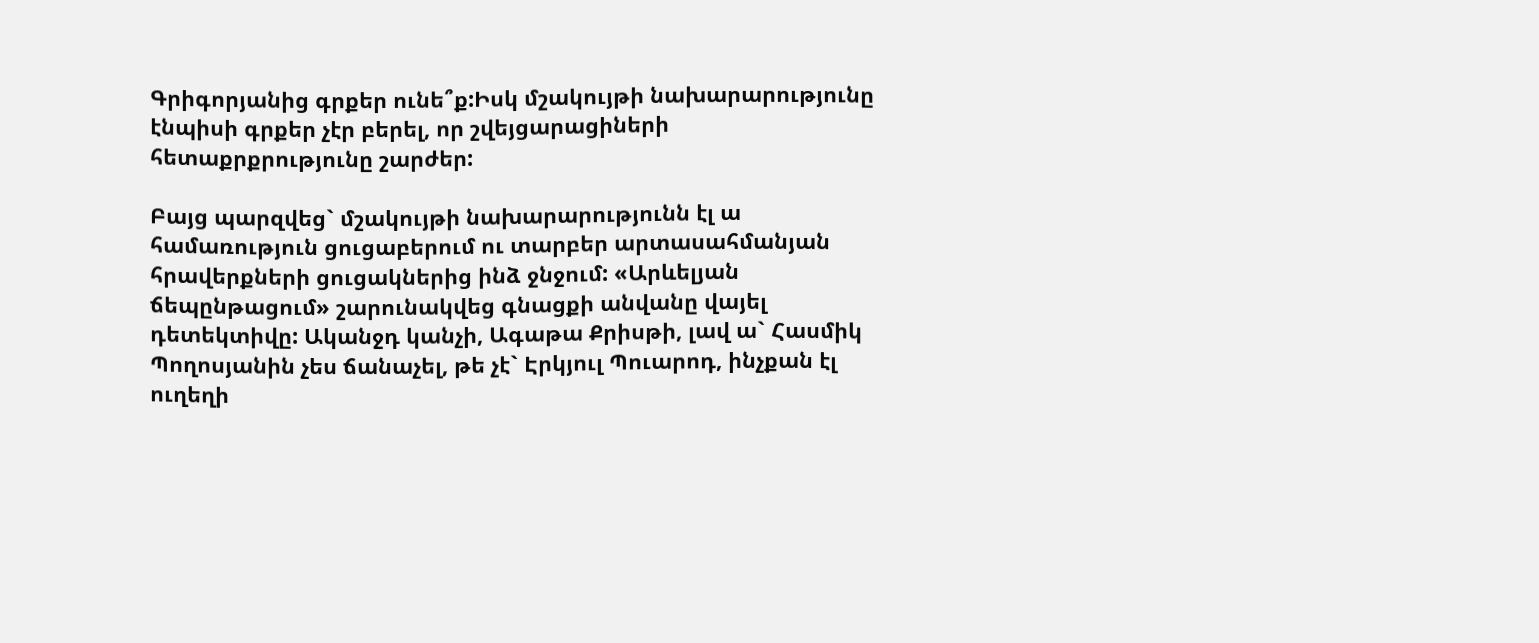Գրիգորյանից գրքեր ունե՞ք:Իսկ մշակույթի նախարարությունը էնպիսի գրքեր չէր բերել, որ շվեյցարացիների հետաքրքրությունը շարժեր:

Բայց պարզվեց` մշակույթի նախարարությունն էլ ա համառություն ցուցաբերում ու տարբեր արտասահմանյան հրավերքների ցուցակներից ինձ ջնջում: «Արևելյան ճեպընթացում» շարունակվեց գնացքի անվանը վայել դետեկտիվը: Ականջդ կանչի, Ագաթա Քրիսթի, լավ ա` Հասմիկ Պողոսյանին չես ճանաչել, թե չէ` Էրկյուլ Պուարոդ, ինչքան էլ ուղեղի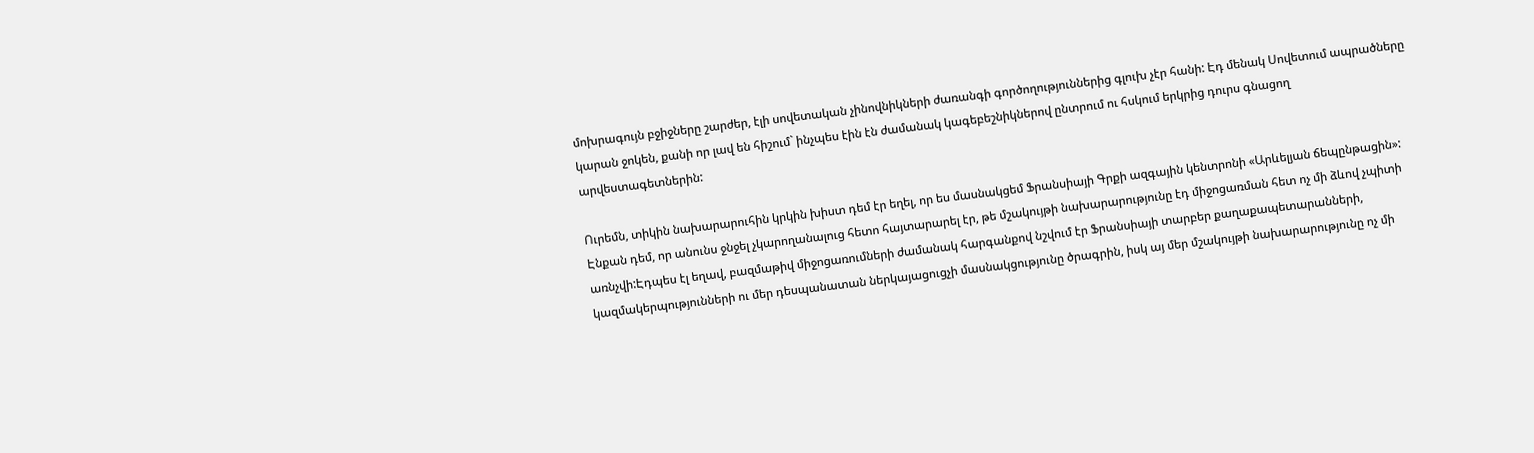մոխրագույն բջիջները շարժեր, էլի սովետական չինովնիկների ժառանգի գործողություններից գլուխ չէր հանի: Էդ մենակ Սովետում ապրածները կարան ջոկեն, քանի որ լավ են հիշում` ինչպես էին էն ժամանակ կագեբեշնիկներով ընտրում ու հսկում երկրից դուրս գնացող արվեստագետներին:

Ուրեմն, տիկին նախարարուհին կրկին խիստ դեմ էր եղել, որ ես մասնակցեմ Ֆրանսիայի Գրքի ազգային կենտրոնի «Արևելյան ճեպընթացին»: Էնքան դեմ, որ անունս ջնջել չկարողանալուց հետո հայտարարել էր, թե մշակույթի նախարարությունը էդ միջոցառման հետ ոչ մի ձևով չպիտի առնչվի:Էդպես էլ եղավ, բազմաթիվ միջոցառումների ժամանակ հարգանքով նշվում էր Ֆրանսիայի տարբեր քաղաքապետարանների, կազմակերպությունների ու մեր դեսպանատան ներկայացուցչի մասնակցությունը ծրագրին, իսկ այ մեր մշակույթի նախարարությունը ոչ մի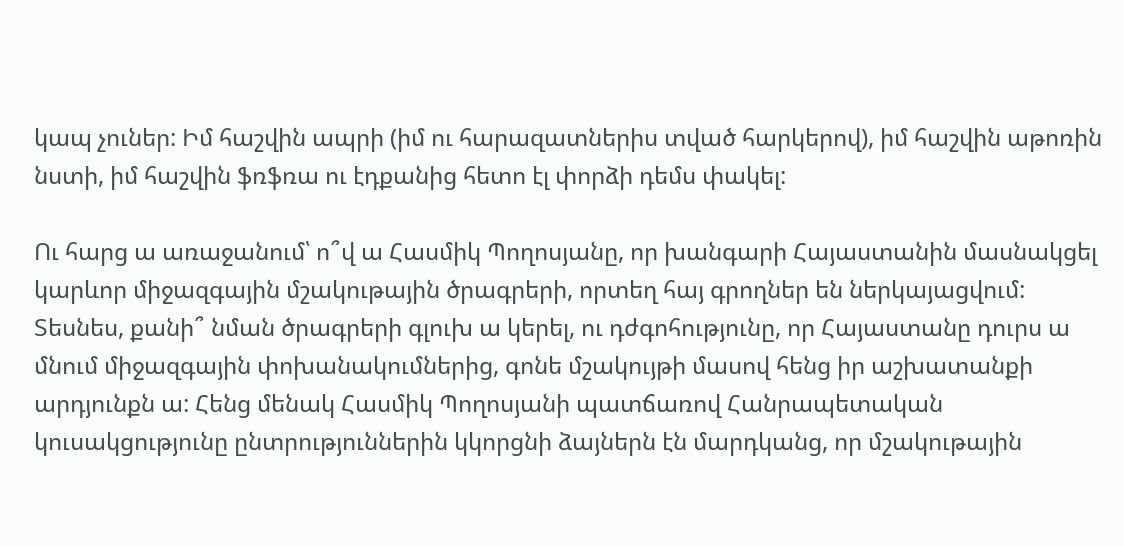կապ չուներ: Իմ հաշվին ապրի (իմ ու հարազատներիս տված հարկերով), իմ հաշվին աթոռին նստի, իմ հաշվին ֆռֆռա ու էդքանից հետո էլ փորձի դեմս փակել:

Ու հարց ա առաջանում՝ ո՞վ ա Հասմիկ Պողոսյանը, որ խանգարի Հայաստանին մասնակցել կարևոր միջազգային մշակութային ծրագրերի, որտեղ հայ գրողներ են ներկայացվում: Տեսնես, քանի՞ նման ծրագրերի գլուխ ա կերել, ու դժգոհությունը, որ Հայաստանը դուրս ա մնում միջազգային փոխանակումներից, գոնե մշակույթի մասով հենց իր աշխատանքի արդյունքն ա: Հենց մենակ Հասմիկ Պողոսյանի պատճառով Հանրապետական կուսակցությունը ընտրություններին կկորցնի ձայներն էն մարդկանց, որ մշակութային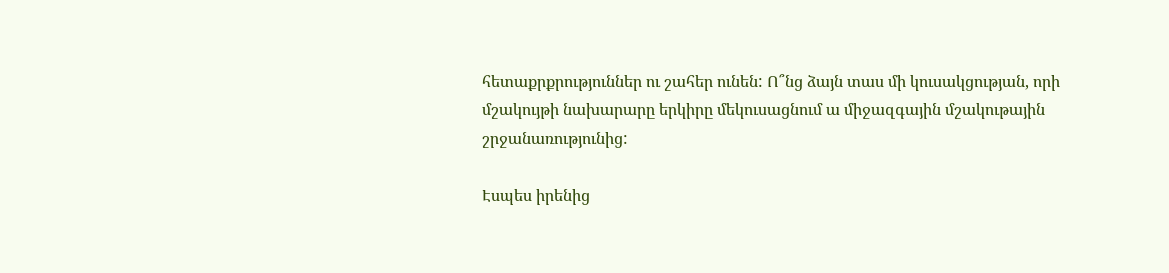հետաքրքրություններ ու շահեր ունեն: Ո՞նց ձայն տաս մի կուսակցության, որի մշակույթի նախարարը երկիրը մեկուսացնում ա միջազգային մշակութային շրջանառությունից:

Էսպես իրենից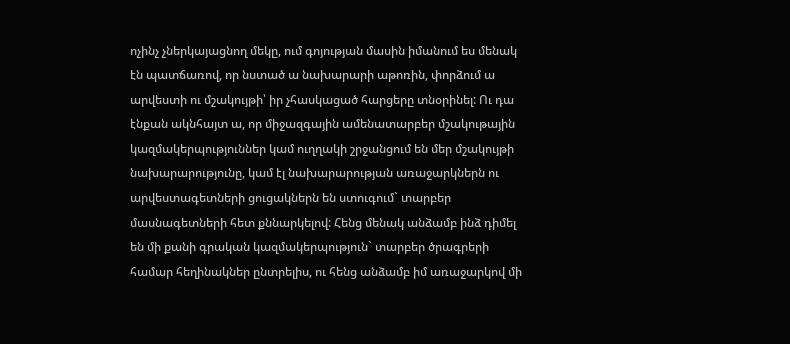ոչինչ չներկայացնող մեկը, ում գոյության մասին իմանում ես մենակ էն պատճառով, որ նստած ա նախարարի աթոռին, փորձում ա արվեստի ու մշակույթի՝ իր չհասկացած հարցերը տնօրինել: Ու դա էնքան ակնհայտ ա, որ միջազգային ամենատարբեր մշակութային կազմակերպություններ կամ ուղղակի շրջանցում են մեր մշակույթի նախարարությունը, կամ էլ նախարարության առաջարկներն ու արվեստագետների ցուցակներն են ստուգում` տարբեր մասնագետների հետ քննարկելով: Հենց մենակ անձամբ ինձ դիմել են մի քանի գրական կազմակերպություն` տարբեր ծրագրերի համար հեղինակներ ընտրելիս, ու հենց անձամբ իմ առաջարկով մի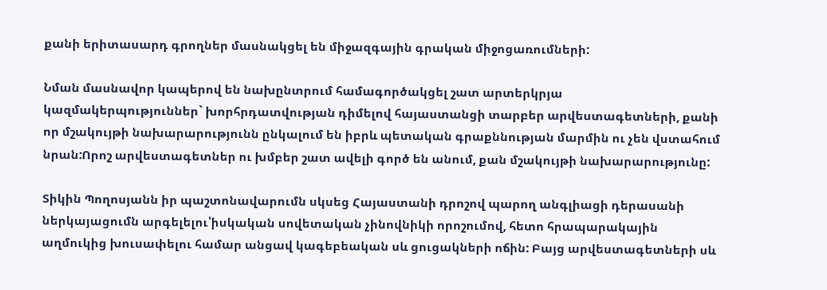քանի երիտասարդ գրողներ մասնակցել են միջազգային գրական միջոցառումների:

Նման մասնավոր կապերով են նախընտրում համագործակցել շատ արտերկրյա կազմակերպություններ` խորհրդատվության դիմելով հայաստանցի տարբեր արվեստագետների, քանի որ մշակույթի նախարարությունն ընկալում են իբրև պետական գրաքննության մարմին ու չեն վստահում նրան:Որոշ արվեստագետներ ու խմբեր շատ ավելի գործ են անում, քան մշակույթի նախարարությունը:

Տիկին Պողոսյանն իր պաշտոնավարումն սկսեց Հայաստանի դրոշով պարող անգլիացի դերասանի ներկայացումն արգելելու՝իսկական սովետական չինովնիկի որոշումով, հետո հրապարակային աղմուկից խուսափելու համար անցավ կագեբեական սև ցուցակների ոճին: Բայց արվեստագետների սև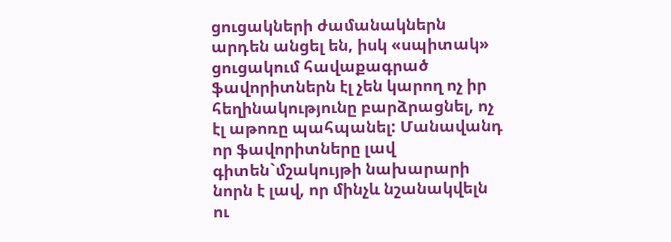ցուցակների ժամանակներն արդեն անցել են, իսկ «սպիտակ» ցուցակում հավաքագրած ֆավորիտներն էլ չեն կարող ոչ իր հեղինակությունը բարձրացնել, ոչ էլ աթոռը պահպանել: Մանավանդ որ ֆավորիտները լավ գիտեն`մշակույթի նախարարի նորն է լավ, որ մինչև նշանակվելն ու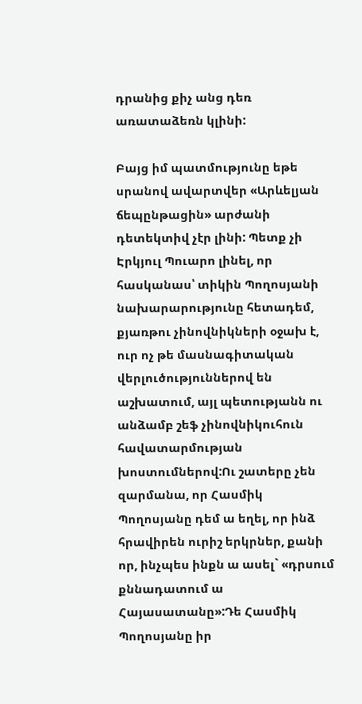դրանից քիչ անց դեռ առատաձեռն կլինի:

Բայց իմ պատմությունը եթե սրանով ավարտվեր «Արևելյան ճեպընթացին» արժանի դետեկտիվ չէր լինի: Պետք չի Էրկյուլ Պուարո լինել, որ հասկանաս՝ տիկին Պողոսյանի նախարարությունը հետադեմ, քյառթու չինովնիկների օջախ է, ուր ոչ թե մասնագիտական վերլուծություններով են աշխատում, այլ պետությանն ու անձամբ շեֆ չինովնիկուհուն հավատարմության խոստումներով:Ու շատերը չեն զարմանա, որ Հասմիկ Պողոսյանը դեմ ա եղել, որ ինձ հրավիրեն ուրիշ երկրներ, քանի որ, ինչպես ինքն ա ասել` «դրսում քննադատում ա Հայասատանը»:Դե Հասմիկ Պողոսյանը իր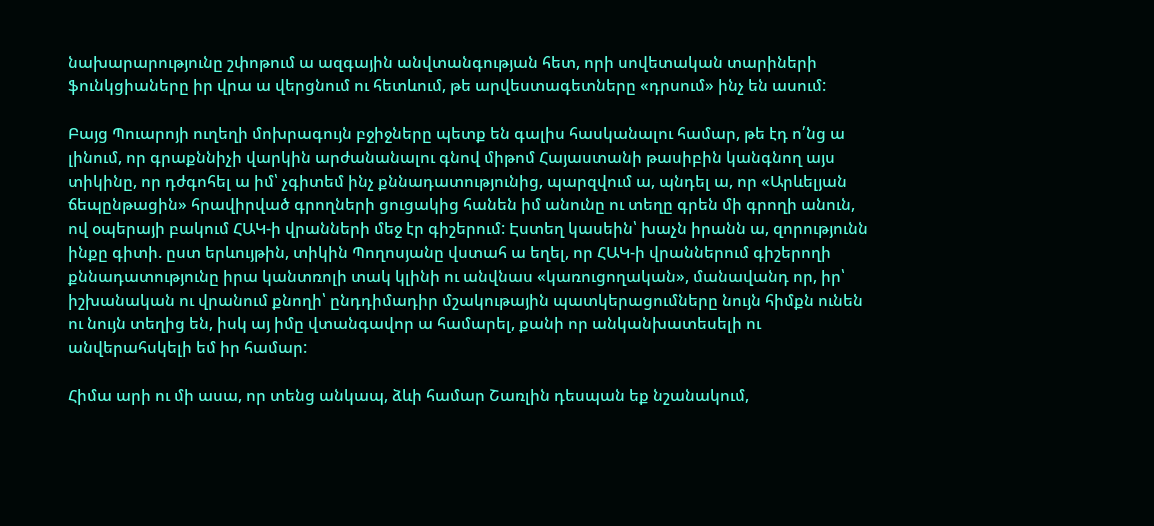նախարարությունը շփոթում ա ազգային անվտանգության հետ, որի սովետական տարիների ֆունկցիաները իր վրա ա վերցնում ու հետևում, թե արվեստագետները «դրսում» ինչ են ասում:

Բայց Պուարոյի ուղեղի մոխրագույն բջիջները պետք են գալիս հասկանալու համար, թե էդ ո՛նց ա լինում, որ գրաքննիչի վարկին արժանանալու գնով միթոմ Հայաստանի թասիբին կանգնող այս տիկինը, որ դժգոհել ա իմ՝ չգիտեմ ինչ քննադատությունից, պարզվում ա, պնդել ա, որ «Արևելյան ճեպընթացին» հրավիրված գրողների ցուցակից հանեն իմ անունը ու տեղը գրեն մի գրողի անուն, ով օպերայի բակում ՀԱԿ-ի վրանների մեջ էր գիշերում: Էստեղ կասեին՝ խաչն իրանն ա, զորությունն ինքը գիտի. ըստ երևույթին, տիկին Պողոսյանը վստահ ա եղել, որ ՀԱԿ-ի վրաններում գիշերողի քննադատությունը իրա կանտռոլի տակ կլինի ու անվնաս «կառուցողական», մանավանդ որ, իր՝ իշխանական ու վրանում քնողի՝ ընդդիմադիր մշակութային պատկերացումները նույն հիմքն ունեն ու նույն տեղից են, իսկ այ իմը վտանգավոր ա համարել, քանի որ անկանխատեսելի ու անվերահսկելի եմ իր համար:

Հիմա արի ու մի ասա, որ տենց անկապ, ձևի համար Շառլին դեսպան եք նշանակում,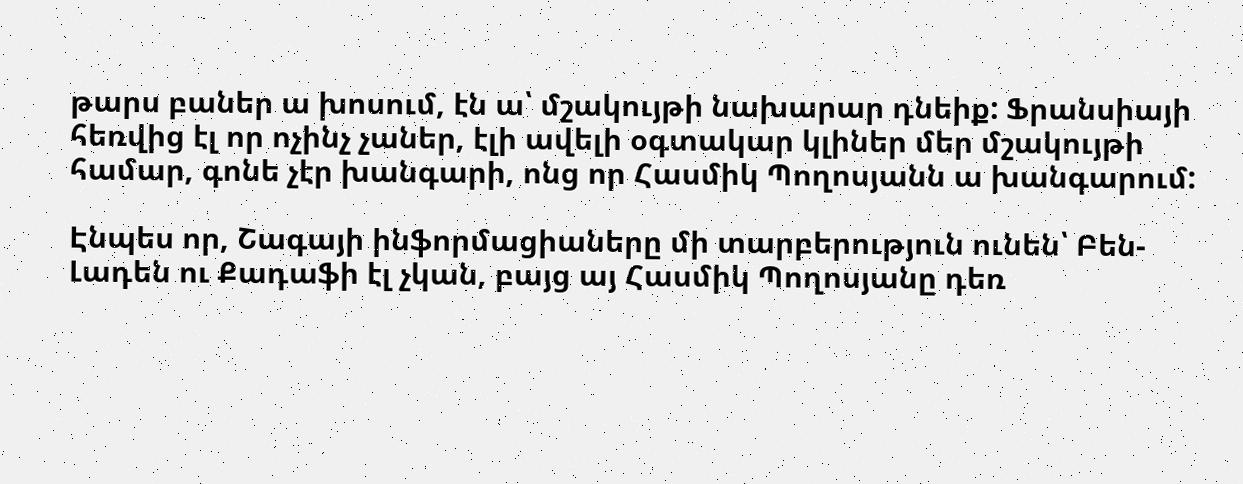թարս բաներ ա խոսում, էն ա՝ մշակույթի նախարար դնեիք: Ֆրանսիայի հեռվից էլ որ ոչինչ չաներ, էլի ավելի օգտակար կլիներ մեր մշակույթի համար, գոնե չէր խանգարի, ոնց որ Հասմիկ Պողոսյանն ա խանգարում:

Էնպես որ, Շագայի ինֆորմացիաները մի տարբերություն ունեն՝ Բեն-Լադեն ու Քադաֆի էլ չկան, բայց այ Հասմիկ Պողոսյանը դեռ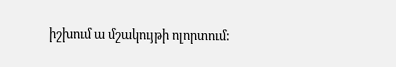իշխում ա մշակույթի ոլորտում: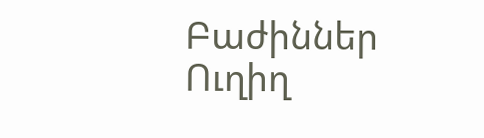Բաժիններ
Ուղիղ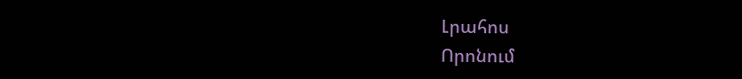Լրահոս
Որոնում